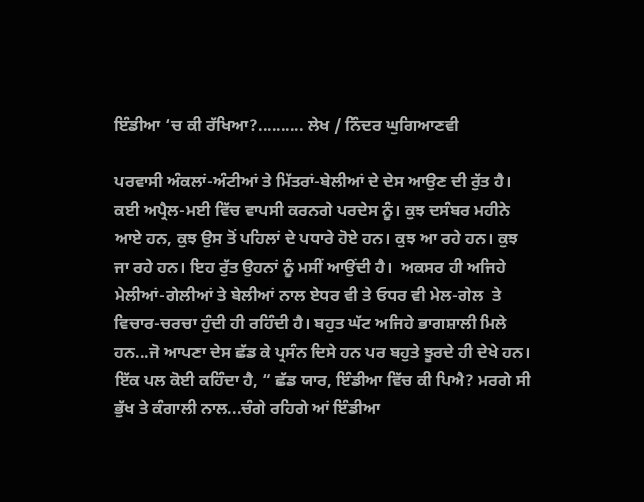ਇੰਡੀਆ ‘ਚ ਕੀ ਰੱਖਿਆ?.......... ਲੇਖ / ਨਿੰਦਰ ਘੁਗਿਆਣਵੀ

ਪਰਵਾਸੀ ਅੰਕਲਾਂ-ਅੰਟੀਆਂ ਤੇ ਮਿੱਤਰਾਂ-ਬੇਲੀਆਂ ਦੇ ਦੇਸ ਆਉਣ ਦੀ ਰੁੱਤ ਹੈ। ਕਈ ਅਪ੍ਰੈਲ-ਮਈ ਵਿੱਚ ਵਾਪਸੀ ਕਰਨਗੇ ਪਰਦੇਸ ਨੂੰ। ਕੁਝ ਦਸੰਬਰ ਮਹੀਨੇ ਆਏ ਹਨ, ਕੁਝ ਉਸ ਤੋਂ ਪਹਿਲਾਂ ਦੇ ਪਧਾਰੇ ਹੋਏ ਹਨ। ਕੁਝ ਆ ਰਹੇ ਹਨ। ਕੁਝ ਜਾ ਰਹੇ ਹਨ। ਇਹ ਰੁੱਤ ਉਹਨਾਂ ਨੂੰ ਮਸੀਂ ਆਉਂਦੀ ਹੈ।  ਅਕਸਰ ਹੀ ਅਜਿਹੇ ਮੇਲੀਆਂ-ਗੇਲੀਆਂ ਤੇ ਬੇਲੀਆਂ ਨਾਲ ਏਧਰ ਵੀ ਤੇ ਓਧਰ ਵੀ ਮੇਲ-ਗੇਲ  ਤੇ ਵਿਚਾਰ-ਚਰਚਾ ਹੁੰਦੀ ਹੀ ਰਹਿੰਦੀ ਹੈ। ਬਹੁਤ ਘੱਟ ਅਜਿਹੇ ਭਾਗਸ਼ਾਲੀ ਮਿਲੇ ਹਨ...ਜੋ ਆਪਣਾ ਦੇਸ ਛੱਡ ਕੇ ਪ੍ਰਸੰਨ ਦਿਸੇ ਹਨ ਪਰ ਬਹੁਤੇ ਝੂਰਦੇ ਹੀ ਦੇਖੇ ਹਨ। ਇੱਕ ਪਲ ਕੋਈ ਕਹਿੰਦਾ ਹੈ, “ ਛੱਡ ਯਾਰ, ਇੰਡੀਆ ਵਿੱਚ ਕੀ ਪਿਐ? ਮਰਗੇ ਸੀ ਭੁੱਖ ਤੇ ਕੰਗਾਲੀ ਨਾਲ...ਚੰਗੇ ਰਹਿਗੇ ਆਂ ਇੰਡੀਆ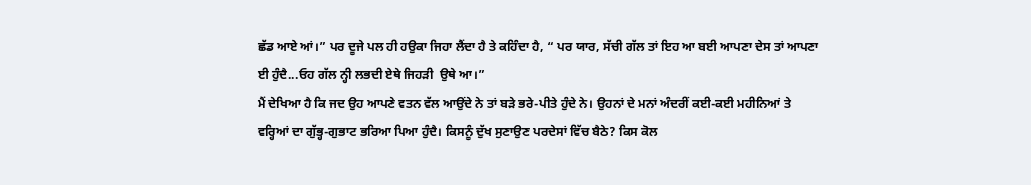ਛੱਡ ਆਏ ਆਂ।” ਪਰ ਦੂਜੇ ਪਲ ਹੀ ਹਉਕਾ ਜਿਹਾ ਲੈਂਦਾ ਹੈ ਤੇ ਕਹਿੰਦਾ ਹੈ, “ ਪਰ ਯਾਰ, ਸੱਚੀ ਗੱਲ ਤਾਂ ਇਹ ਆ ਬਈ ਆਪਣਾ ਦੇਸ ਤਾਂ ਆਪਣਾ ਈ ਹੁੰਦੈ...ਓਹ ਗੱਲ ਨ੍ਹੀ ਲਭਦੀ ਏਥੇ ਜਿਹੜੀ  ਉਥੇ ਆ।”
ਮੈਂ ਦੇਖਿਆ ਹੈ ਕਿ ਜਦ ਉਹ ਆਪਣੇ ਵਤਨ ਵੱਲ ਆਉਂਦੇ ਨੇ ਤਾਂ ਬੜੇ ਭਰੇ-ਪੀਤੇ ਹੁੰਦੇ ਨੇ। ਉਹਨਾਂ ਦੇ ਮਨਾਂ ਅੰਦਰੀਂ ਕਈ-ਕਈ ਮਹੀਨਿਆਂ ਤੇ ਵਰ੍ਹਿਆਂ ਦਾ ਗੁੱਭ੍ਹ-ਗੁਭਾਟ ਭਰਿਆ ਪਿਆ ਹੁੰਦੈ। ਕਿਸਨੂੰ ਦੁੱਖ ਸੁਣਾਉਣ ਪਰਦੇਸਾਂ ਵਿੱਚ ਬੈਠੇ? ਕਿਸ ਕੋਲ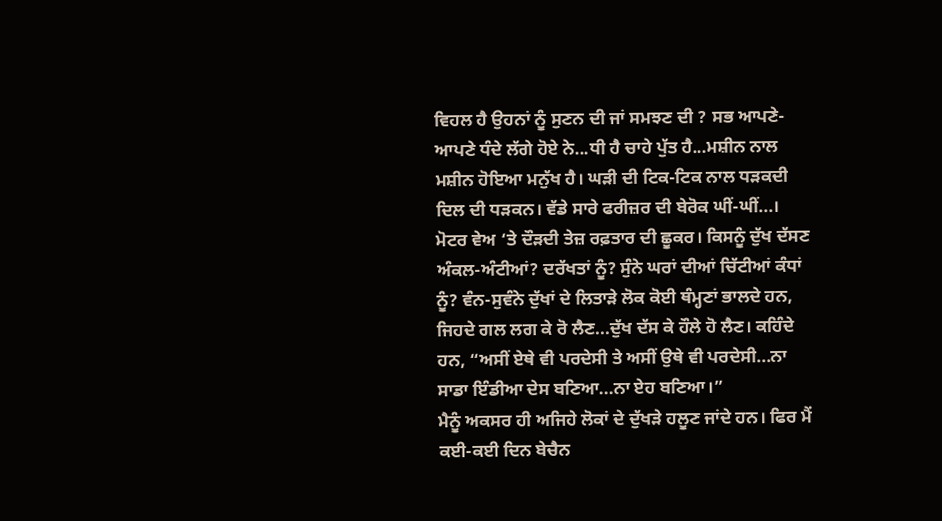ਵਿਹਲ ਹੈ ਉਹਨਾਂ ਨੂੰ ਸੁਣਨ ਦੀ ਜਾਂ ਸਮਝਣ ਦੀ ? ਸਭ ਆਪਣੇ-ਆਪਣੇ ਧੰਦੇ ਲੱਗੇ ਹੋਏ ਨੇ...ਧੀ ਹੈ ਚਾਹੇ ਪੁੱਤ ਹੈ...ਮਸ਼ੀਨ ਨਾਲ ਮਸ਼ੀਨ ਹੋਇਆ ਮਨੁੱਖ ਹੈ। ਘੜੀ ਦੀ ਟਿਕ-ਟਿਕ ਨਾਲ ਧੜਕਦੀ ਦਿਲ ਦੀ ਧੜਕਨ। ਵੱਡੇ ਸਾਰੇ ਫਰੀਜ਼ਰ ਦੀ ਬੇਰੋਕ ਘੀਂ-ਘੀਂ...। ਮੋਟਰ ਵੇਅ ‘ਤੇ ਦੌੜਦੀ ਤੇਜ਼ ਰਫ਼ਤਾਰ ਦੀ ਛੂਕਰ। ਕਿਸਨੂੰ ਦੁੱਖ ਦੱਸਣ ਅੰਕਲ-ਅੰਟੀਆਂ? ਦਰੱਖਤਾਂ ਨੂੰ? ਸੁੰਨੇ ਘਰਾਂ ਦੀਆਂ ਚਿੱਟੀਆਂ ਕੰਧਾਂ ਨੂੰ? ਵੰਨ-ਸੁਵੰਨੇ ਦੁੱਖਾਂ ਦੇ ਲਿਤਾੜੇ ਲੋਕ ਕੋਈ ਥੰਮ੍ਹਣਾਂ ਭਾਲਦੇ ਹਨ, ਜਿਹਦੇ ਗਲ ਲਗ ਕੇ ਰੋ ਲੈਣ...ਦੁੱਖ ਦੱਸ ਕੇ ਹੌਲੇ ਹੋ ਲੈਣ। ਕਹਿੰਦੇ ਹਨ, “ਅਸੀਂ ਏਥੇ ਵੀ ਪਰਦੇਸੀ ਤੇ ਅਸੀਂ ਉਥੇ ਵੀ ਪਰਦੇਸੀ...ਨਾ ਸਾਡਾ ਇੰਡੀਆ ਦੇਸ ਬਣਿਆ...ਨਾ ਏਹ ਬਣਿਆ।”
ਮੈਨੂੰ ਅਕਸਰ ਹੀ ਅਜਿਹੇ ਲੋਕਾਂ ਦੇ ਦੁੱਖੜੇ ਹਲੂਣ ਜਾਂਦੇ ਹਨ। ਫਿਰ ਮੈਂ ਕਈ-ਕਈ ਦਿਨ ਬੇਚੈਨ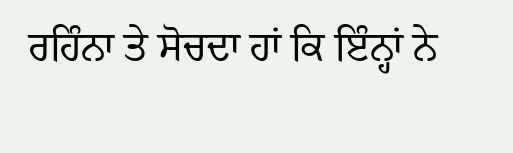ਰਹਿੰਨਾ ਤੇ ਸੋਚਦਾ ਹਾਂ ਕਿ ਇੰਨ੍ਹਾਂ ਨੇ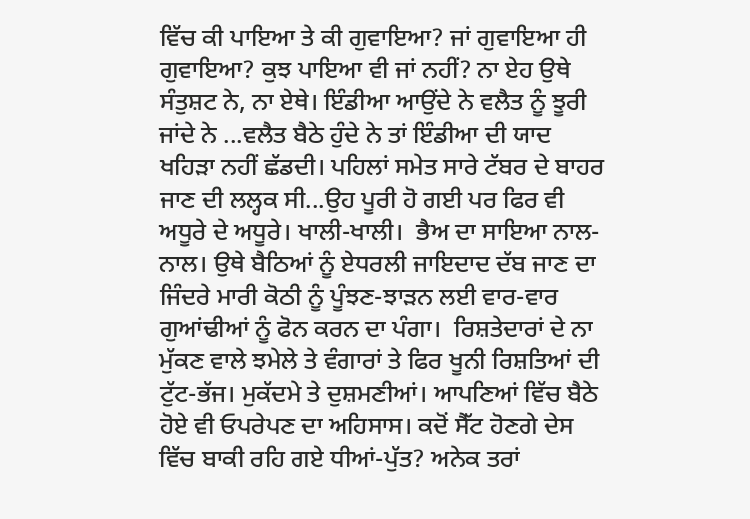ਵਿੱਚ ਕੀ ਪਾਇਆ ਤੇ ਕੀ ਗੁਵਾਇਆ? ਜਾਂ ਗੁਵਾਇਆ ਹੀ ਗੁਵਾਇਆ? ਕੁਝ ਪਾਇਆ ਵੀ ਜਾਂ ਨਹੀਂ? ਨਾ ਏਹ ਉਥੇ ਸੰਤੁਸ਼ਟ ਨੇ, ਨਾ ਏਥੇ। ਇੰਡੀਆ ਆਉਂਦੇ ਨੇ ਵਲੈਤ ਨੂੰ ਝੂਰੀ ਜਾਂਦੇ ਨੇ ...ਵਲੈਤ ਬੈਠੇ ਹੁੰਦੇ ਨੇ ਤਾਂ ਇੰਡੀਆ ਦੀ ਯਾਦ ਖਹਿੜਾ ਨਹੀਂ ਛੱਡਦੀ। ਪਹਿਲਾਂ ਸਮੇਤ ਸਾਰੇ ਟੱਬਰ ਦੇ ਬਾਹਰ ਜਾਣ ਦੀ ਲਲ੍ਹਕ ਸੀ...ਉਹ ਪੂਰੀ ਹੋ ਗਈ ਪਰ ਫਿਰ ਵੀ ਅਧੂਰੇ ਦੇ ਅਧੂਰੇ। ਖਾਲੀ-ਖਾਲੀ।  ਭੈਅ ਦਾ ਸਾਇਆ ਨਾਲ-ਨਾਲ। ਉਥੇ ਬੈਠਿਆਂ ਨੂੰ ਏਧਰਲੀ ਜਾਇਦਾਦ ਦੱਬ ਜਾਣ ਦਾ ਜਿੰਦਰੇ ਮਾਰੀ ਕੋਠੀ ਨੂੰ ਪੂੰਝਣ-ਝਾੜਨ ਲਈ ਵਾਰ-ਵਾਰ ਗੁਆਂਢੀਆਂ ਨੂੰ ਫੋਨ ਕਰਨ ਦਾ ਪੰਗਾ।  ਰਿਸ਼ਤੇਦਾਰਾਂ ਦੇ ਨਾ ਮੁੱਕਣ ਵਾਲੇ ਝਮੇਲੇ ਤੇ ਵੰਗਾਰਾਂ ਤੇ ਫਿਰ ਖੂਨੀ ਰਿਸ਼ਤਿਆਂ ਦੀ ਟੁੱਟ-ਭੱਜ। ਮੁਕੱਦਮੇ ਤੇ ਦੁਸ਼ਮਣੀਆਂ। ਆਪਣਿਆਂ ਵਿੱਚ ਬੈਠੇ ਹੋਏ ਵੀ ਓਪਰੇਪਣ ਦਾ ਅਹਿਸਾਸ। ਕਦੋਂ ਸੈੱਟ ਹੋਣਗੇ ਦੇਸ ਵਿੱਚ ਬਾਕੀ ਰਹਿ ਗਏ ਧੀਆਂ-ਪੁੱਤ? ਅਨੇਕ ਤਰਾਂ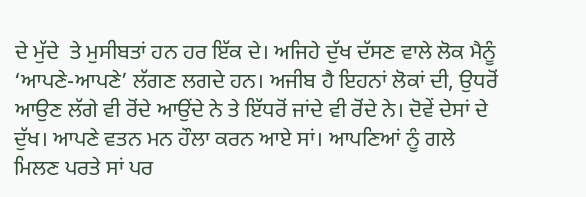ਦੇ ਮੁੱਦੇ  ਤੇ ਮੁਸੀਬਤਾਂ ਹਨ ਹਰ ਇੱਕ ਦੇ। ਅਜਿਹੇ ਦੁੱਖ ਦੱਸਣ ਵਾਲੇ ਲੋਕ ਮੈਨੂੰ ‘ਆਪਣੇ-ਆਪਣੇ’ ਲੱਗਣ ਲਗਦੇ ਹਨ। ਅਜੀਬ ਹੈ ਇਹਨਾਂ ਲੋਕਾਂ ਦੀ, ਉਧਰੋਂ ਆਉਣ ਲੱਗੇ ਵੀ ਰੋਂਦੇ ਆਉਂਦੇ ਨੇ ਤੇ ਇੱਧਰੋਂ ਜਾਂਦੇ ਵੀ ਰੋਂਦੇ ਨੇ। ਦੋਵੇਂ ਦੇਸਾਂ ਦੇ ਦੁੱਖ। ਆਪਣੇ ਵਤਨ ਮਨ ਹੌਲਾ ਕਰਨ ਆਏ ਸਾਂ। ਆਪਣਿਆਂ ਨੂੰ ਗਲੇ ਮਿਲਣ ਪਰਤੇ ਸਾਂ ਪਰ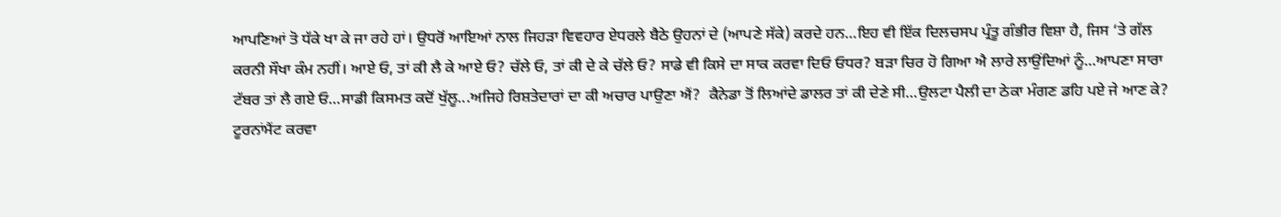ਆਪਣਿਆਂ ਤੋ ਧੱਕੇ ਖਾ ਕੇ ਜਾ ਰਹੇ ਹਾਂ। ਉਧਰੋਂ ਆਇਆਂ ਨਾਲ ਜਿਹੜਾ ਵਿਵਹਾਰ ਏਧਰਲੇ ਬੈਠੇ ਉਹਨਾਂ ਦੇ (ਆਪਣੇ ਸੱਕੇ) ਕਰਦੇ ਹਨ...ਇਹ ਵੀ ਇੱਕ ਦਿਲਚਸਪ ਪ੍ਰੰਤੂ ਗੰਭੀਰ ਵਿਸ਼ਾ ਹੈ, ਜਿਸ ‘ਤੇ ਗੱਲ ਕਰਨੀ ਸੌਖਾ ਕੰਮ ਨਹੀਂ। ਆਏ ਓ, ਤਾਂ ਕੀ ਲੈ ਕੇ ਆਏ ਓ? ਚੱਲੇ ਓ, ਤਾਂ ਕੀ ਦੇ ਕੇ ਚੱਲੇ ਓ? ਸਾਡੇ ਵੀ ਕਿਸੇ ਦਾ ਸਾਕ ਕਰਵਾ ਦਿਓ ਓਧਰ? ਬੜਾ ਚਿਰ ਹੋ ਗਿਆ ਐ ਲਾਰੇ ਲਾਉਂਦਿਆਂ ਨੂੰ...ਆਪਣਾ ਸਾਰਾ ਟੱਬਰ ਤਾਂ ਲੈ ਗਏ ਓ...ਸਾਡੀ ਕਿਸਮਤ ਕਦੋਂ ਖੁੱਲੂ...ਅਜਿਹੇ ਰਿਸ਼ਤੇਦਾਰਾਂ ਦਾ ਕੀ ਅਚਾਰ ਪਾਉਣਾ ਐਂ?  ਕੈਨੇਡਾ ਤੋਂ ਲਿਆਂਦੇ ਡਾਲਰ ਤਾਂ ਕੀ ਦੇਣੇ ਸੀ...ਉਲਟਾ ਪੈਲੀ ਦਾ ਠੇਕਾ ਮੰਗਣ ਡਹਿ ਪਏ ਜੇ ਆਣ ਕੇ? ਟੂਰਨਾਂਮੈਂਟ ਕਰਵਾ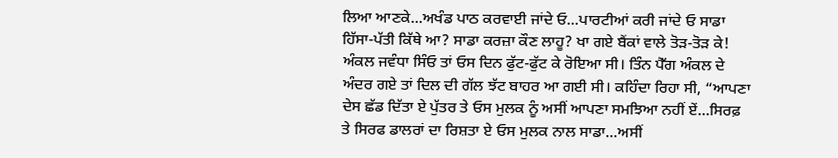ਲਿਆ ਆਣਕੇ...ਅਖੰਡ ਪਾਠ ਕਰਵਾਈ ਜਾਂਦੇ ਓ...ਪਾਰਟੀਆਂ ਕਰੀ ਜਾਂਦੇ ਓ ਸਾਡਾ ਹਿੱਸਾ-ਪੱਤੀ ਕਿੱਥੇ ਆ? ਸਾਡਾ ਕਰਜ਼ਾ ਕੌਣ ਲਾਹੂ? ਖਾ ਗਏ ਬੈਂਕਾਂ ਵਾਲੇ ਤੋੜ-ਤੋੜ ਕੇ!
ਅੰਕਲ ਜਵੰਧਾ ਸਿੰਓ ਤਾਂ ਓਸ ਦਿਨ ਫੁੱਟ-ਫੁੱਟ ਕੇ ਰੋਇਆ ਸੀ। ਤਿੰਨ ਪੈੱਗ ਅੰਕਲ ਦੇ ਅੰਦਰ ਗਏ ਤਾਂ ਦਿਲ ਦੀ ਗੱਲ ਝੱਟ ਬਾਹਰ ਆ ਗਈ ਸੀ। ਕਹਿੰਦਾ ਰਿਹਾ ਸੀ, “ਆਪਣਾ ਦੇਸ ਛੱਡ ਦਿੱਤਾ ਏ ਪੁੱਤਰ ਤੇ ਓਸ ਮੁਲਕ ਨੂੰ ਅਸੀਂ ਆਪਣਾ ਸਮਝਿਆ ਨਹੀਂ ਏਂ...ਸਿਰਫ਼ ਤੇ ਸਿਰਫ ਡਾਲਰਾਂ ਦਾ ਰਿਸ਼ਤਾ ਏ ਓਸ ਮੁਲਕ ਨਾਲ ਸਾਡਾ...ਅਸੀਂ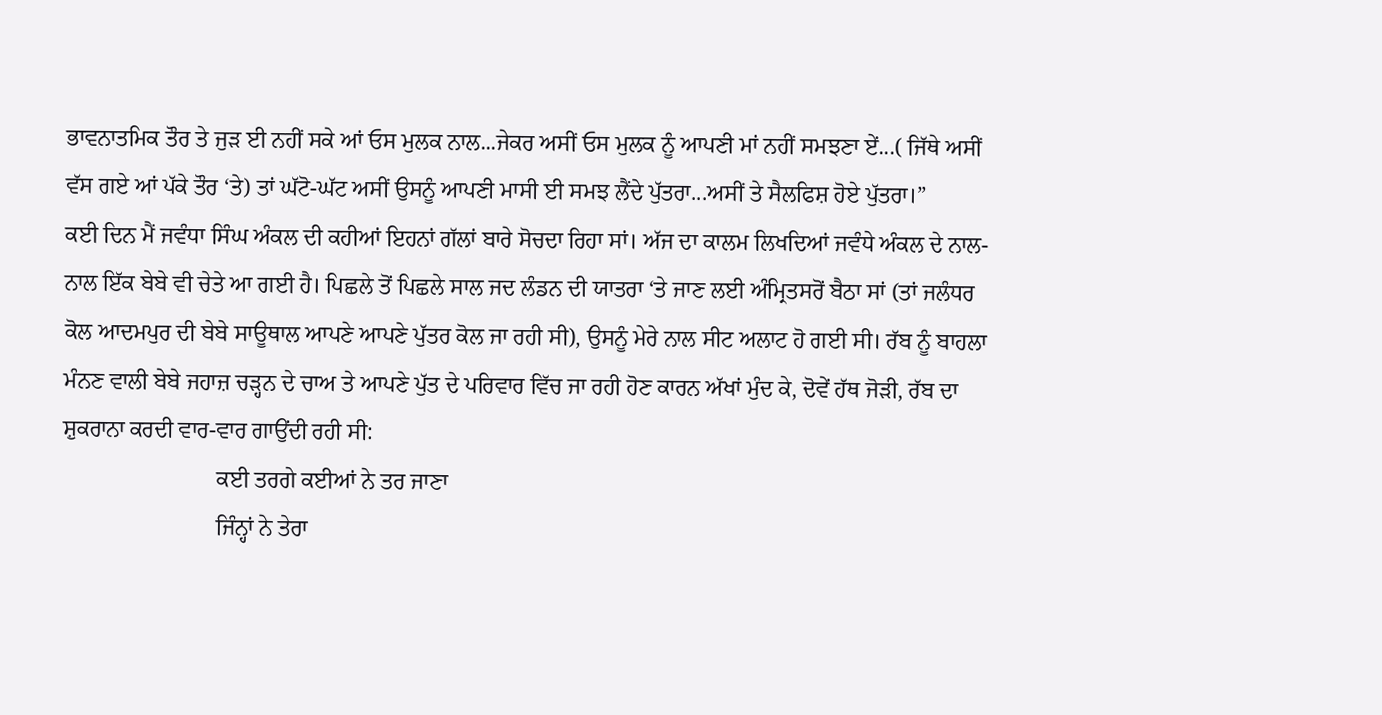ਭਾਵਨਾਤਮਿਕ ਤੌਰ ਤੇ ਜੁੜ ਈ ਨਹੀਂ ਸਕੇ ਆਂ ਓਸ ਮੁਲਕ ਨਾਲ...ਜੇਕਰ ਅਸੀਂ ਓਸ ਮੁਲਕ ਨੂੰ ਆਪਣੀ ਮਾਂ ਨਹੀਂ ਸਮਝਣਾ ਏਂ...( ਜਿੱਥੇ ਅਸੀਂ ਵੱਸ ਗਏ ਆਂ ਪੱਕੇ ਤੌਰ ‘ਤੇ) ਤਾਂ ਘੱਟੋ-ਘੱਟ ਅਸੀਂ ਉਸਨੂੰ ਆਪਣੀ ਮਾਸੀ ਈ ਸਮਝ ਲੈਂਦੇ ਪੁੱਤਰਾ...ਅਸੀਂ ਤੇ ਸੈਲਫਿਸ਼ ਹੋਏ ਪੁੱਤਰਾ।”
ਕਈ ਦਿਨ ਮੈਂ ਜਵੰਧਾ ਸਿੰਘ ਅੰਕਲ ਦੀ ਕਹੀਆਂ ਇਹਨਾਂ ਗੱਲਾਂ ਬਾਰੇ ਸੋਚਦਾ ਰਿਹਾ ਸਾਂ। ਅੱਜ ਦਾ ਕਾਲਮ ਲਿਖਦਿਆਂ ਜਵੰਧੇ ਅੰਕਲ ਦੇ ਨਾਲ-ਨਾਲ ਇੱਕ ਬੇਬੇ ਵੀ ਚੇਤੇ ਆ ਗਈ ਹੈ। ਪਿਛਲੇ ਤੋਂ ਪਿਛਲੇ ਸਾਲ ਜਦ ਲੰਡਨ ਦੀ ਯਾਤਰਾ ‘ਤੇ ਜਾਣ ਲਈ ਅੰਮ੍ਰਿਤਸਰੋਂ ਬੈਠਾ ਸਾਂ (ਤਾਂ ਜਲੰਧਰ ਕੋਲ ਆਦਮਪੁਰ ਦੀ ਬੇਬੇ ਸਾਊਥਾਲ ਆਪਣੇ ਆਪਣੇ ਪੁੱਤਰ ਕੋਲ ਜਾ ਰਹੀ ਸੀ), ਉਸਨੂੰ ਮੇਰੇ ਨਾਲ ਸੀਟ ਅਲਾਟ ਹੋ ਗਈ ਸੀ। ਰੱਬ ਨੂੰ ਬਾਹਲਾ ਮੰਨਣ ਵਾਲੀ ਬੇਬੇ ਜਹਾਜ਼ ਚੜ੍ਹਨ ਦੇ ਚਾਅ ਤੇ ਆਪਣੇ ਪੁੱਤ ਦੇ ਪਰਿਵਾਰ ਵਿੱਚ ਜਾ ਰਹੀ ਹੋਣ ਕਾਰਨ ਅੱਖਾਂ ਮੁੰਦ ਕੇ, ਦੋਵੇਂ ਹੱਥ ਜੋੜੀ, ਰੱਬ ਦਾ ਸ਼ੁਕਰਾਨਾ ਕਰਦੀ ਵਾਰ-ਵਾਰ ਗਾਉਂਦੀ ਰਹੀ ਸੀ:
                           ਕਈ ਤਰਗੇ ਕਈਆਂ ਨੇ ਤਰ ਜਾਣਾ
                           ਜਿੰਨ੍ਹਾਂ ਨੇ ਤੇਰਾ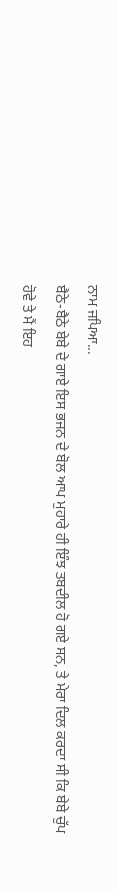ਨਾਮ ਜਪਿਆ...
ਬੈਠੇ-ਬੈਠੇ ਬੇਬੇ ਦੇ ਗਾਏ ਇਸ ਭਜਨ ਦੇ ਬੋਲ ਆਪ ਮੁਹਾਰੇ ਹੀ ਇੰਝ ਤਬਦੀਲ ਹੋ ਗਏ ਸਨ, ਤੇ ਮੇਰਾ ਦਿਲ ਕਰਦਾ ਸੀ ਕਿ ਬੇਬੇ ਚੁੱਪ ਹੋਵੇ ਤੇ ਮੈਂ ਇਹ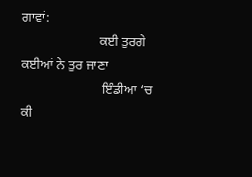ਗਾਵਾਂ:
                       ਕਈ ਤੁਰਗੇ ਕਈਆਂ ਨੇ ਤੁਰ ਜਾਣਾ
                        ਇੰਡੀਆ ‘ਚ ਕੀ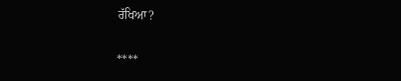ਰੱਖਿਆ?

****